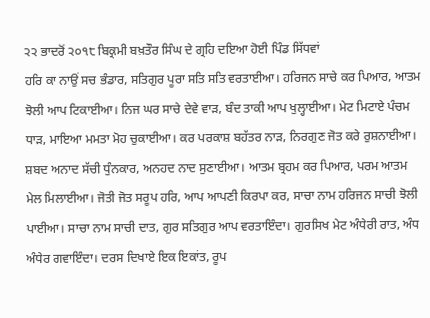੨੨ ਭਾਦਰੋਂ ੨੦੧੮ ਬਿਕ੍ਰਮੀ ਬਖ਼ਤੌਰ ਸਿੰਘ ਦੇ ਗ੍ਰਹਿ ਦਇਆ ਹੋਈ ਪਿੰਡ ਸਿੱਧਵਾਂ
ਹਰਿ ਕਾ ਨਾਉਂ ਸਚ ਭੰਡਾਰ, ਸਤਿਗੁਰ ਪੂਰਾ ਸਤਿ ਸਤਿ ਵਰਤਾਈਆ। ਹਰਿਜਨ ਸਾਚੇ ਕਰ ਪਿਆਰ, ਆਤਮ ਝੋਲੀ ਆਪ ਟਿਕਾਈਆ। ਨਿਜ ਘਰ ਸਾਚੇ ਦੇਵੇ ਵਾੜ, ਬੰਦ ਤਾਕੀ ਆਪ ਖੁਲ੍ਹਾਈਆ। ਮੇਟ ਮਿਟਾਏ ਪੰਚਮ ਧਾੜ, ਮਾਇਆ ਮਮਤਾ ਮੋਹ ਚੁਕਾਈਆ। ਕਰ ਪਰਕਾਸ਼ ਬਹੱਤਰ ਨਾੜ, ਨਿਰਗੁਣ ਜੋਤ ਕਰੇ ਰੁਸ਼ਨਾਈਆ। ਸ਼ਬਦ ਅਨਾਦ ਸੱਚੀ ਧੁੰਨਕਾਰ, ਅਨਹਦ ਨਾਦ ਸੁਣਾਈਆ। ਆਤਮ ਬ੍ਰਹਮ ਕਰ ਪਿਆਰ, ਪਰਮ ਆਤਮ ਮੇਲ ਮਿਲਾਈਆ। ਜੋਤੀ ਜੋਤ ਸਰੂਪ ਹਰਿ, ਆਪ ਆਪਣੀ ਕਿਰਪਾ ਕਰ, ਸਾਚਾ ਨਾਮ ਹਰਿਜਨ ਸਾਚੀ ਝੋਲੀ ਪਾਈਆ। ਸਾਚਾ ਨਾਮ ਸਾਚੀ ਦਾਤ, ਗੁਰ ਸਤਿਗੁਰ ਆਪ ਵਰਤਾਇੰਦਾ। ਗੁਰਸਿਖ ਮੇਟ ਅੰਧੇਰੀ ਰਾਤ, ਅੰਧ ਅੰਧੇਰ ਗਵਾਇੰਦਾ। ਦਰਸ ਦਿਖਾਏ ਇਕ ਇਕਾਂਤ, ਰੂਪ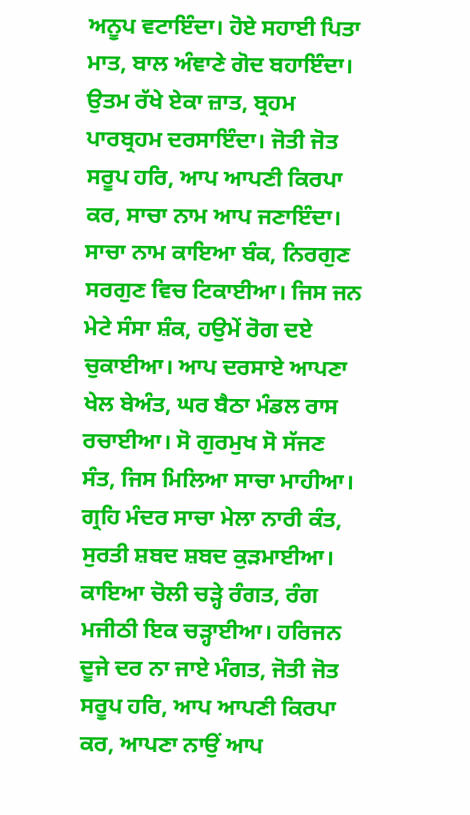ਅਨੂਪ ਵਟਾਇੰਦਾ। ਹੋਏ ਸਹਾਈ ਪਿਤਾ ਮਾਤ, ਬਾਲ ਅੰਞਾਣੇ ਗੋਦ ਬਹਾਇੰਦਾ। ਉਤਮ ਰੱਖੇ ਏਕਾ ਜ਼ਾਤ, ਬ੍ਰਹਮ ਪਾਰਬ੍ਰਹਮ ਦਰਸਾਇੰਦਾ। ਜੋਤੀ ਜੋਤ ਸਰੂਪ ਹਰਿ, ਆਪ ਆਪਣੀ ਕਿਰਪਾ ਕਰ, ਸਾਚਾ ਨਾਮ ਆਪ ਜਣਾਇੰਦਾ। ਸਾਚਾ ਨਾਮ ਕਾਇਆ ਬੰਕ, ਨਿਰਗੁਣ ਸਰਗੁਣ ਵਿਚ ਟਿਕਾਈਆ। ਜਿਸ ਜਨ ਮੇਟੇ ਸੰਸਾ ਸ਼ੰਕ, ਹਉਮੇਂ ਰੋਗ ਦਏ ਚੁਕਾਈਆ। ਆਪ ਦਰਸਾਏ ਆਪਣਾ ਖੇਲ ਬੇਅੰਤ, ਘਰ ਬੈਠਾ ਮੰਡਲ ਰਾਸ ਰਚਾਈਆ। ਸੋ ਗੁਰਮੁਖ ਸੋ ਸੱਜਣ ਸੰਤ, ਜਿਸ ਮਿਲਿਆ ਸਾਚਾ ਮਾਹੀਆ। ਗ੍ਰਹਿ ਮੰਦਰ ਸਾਚਾ ਮੇਲਾ ਨਾਰੀ ਕੰਤ, ਸੁਰਤੀ ਸ਼ਬਦ ਸ਼ਬਦ ਕੁੜਮਾਈਆ। ਕਾਇਆ ਚੋਲੀ ਚੜ੍ਹੇ ਰੰਗਤ, ਰੰਗ ਮਜੀਠੀ ਇਕ ਚੜ੍ਹਾਈਆ। ਹਰਿਜਨ ਦੂਜੇ ਦਰ ਨਾ ਜਾਏ ਮੰਗਤ, ਜੋਤੀ ਜੋਤ ਸਰੂਪ ਹਰਿ, ਆਪ ਆਪਣੀ ਕਿਰਪਾ ਕਰ, ਆਪਣਾ ਨਾਉਂ ਆਪ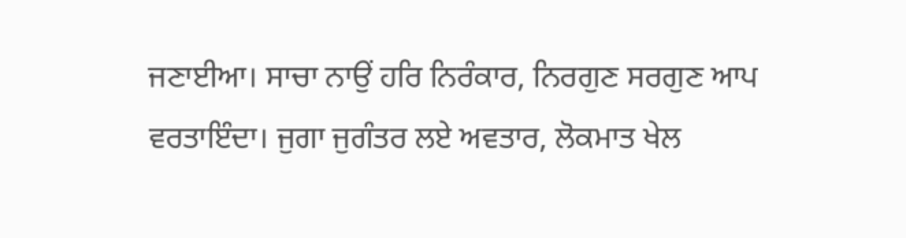ਜਣਾਈਆ। ਸਾਚਾ ਨਾਉਂ ਹਰਿ ਨਿਰੰਕਾਰ, ਨਿਰਗੁਣ ਸਰਗੁਣ ਆਪ ਵਰਤਾਇੰਦਾ। ਜੁਗਾ ਜੁਗੰਤਰ ਲਏ ਅਵਤਾਰ, ਲੋਕਮਾਤ ਖੇਲ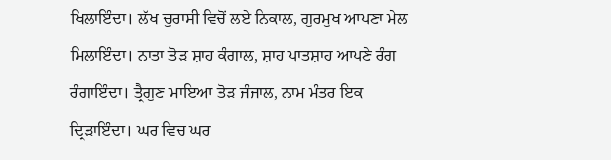ਖਿਲਾਇੰਦਾ। ਲੱਖ ਚੁਰਾਸੀ ਵਿਚੋਂ ਲਏ ਨਿਕਾਲ, ਗੁਰਮੁਖ ਆਪਣਾ ਮੇਲ ਮਿਲਾਇੰਦਾ। ਨਾਤਾ ਤੋੜ ਸ਼ਾਹ ਕੰਗਾਲ, ਸ਼ਾਹ ਪਾਤਸ਼ਾਹ ਆਪਣੇ ਰੰਗ ਰੰਗਾਇੰਦਾ। ਤ੍ਰੈਗੁਣ ਮਾਇਆ ਤੋੜ ਜੰਜਾਲ, ਨਾਮ ਮੰਤਰ ਇਕ ਦ੍ਰਿੜਾਇੰਦਾ। ਘਰ ਵਿਚ ਘਰ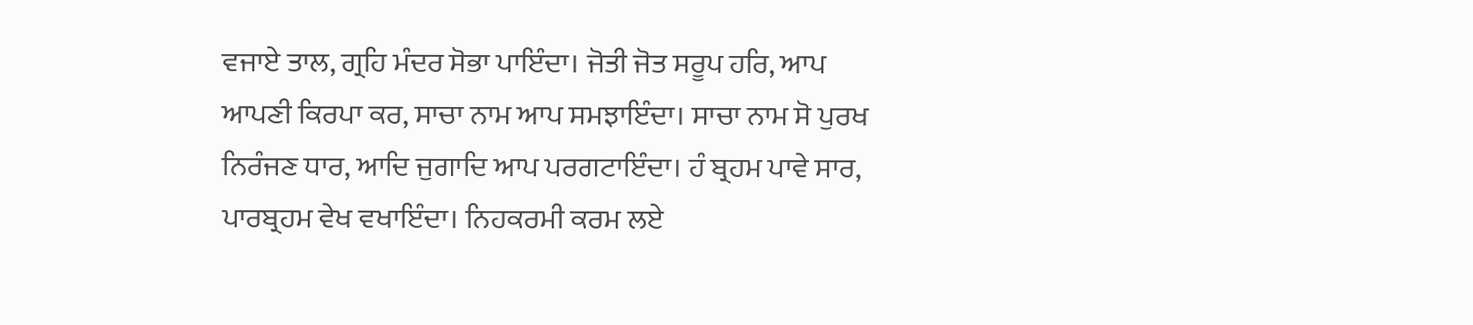ਵਜਾਏ ਤਾਲ, ਗ੍ਰਹਿ ਮੰਦਰ ਸੋਭਾ ਪਾਇੰਦਾ। ਜੋਤੀ ਜੋਤ ਸਰੂਪ ਹਰਿ, ਆਪ ਆਪਣੀ ਕਿਰਪਾ ਕਰ, ਸਾਚਾ ਨਾਮ ਆਪ ਸਮਝਾਇੰਦਾ। ਸਾਚਾ ਨਾਮ ਸੋ ਪੁਰਖ ਨਿਰੰਜਣ ਧਾਰ, ਆਦਿ ਜੁਗਾਦਿ ਆਪ ਪਰਗਟਾਇੰਦਾ। ਹੰ ਬ੍ਰਹਮ ਪਾਵੇ ਸਾਰ, ਪਾਰਬ੍ਰਹਮ ਵੇਖ ਵਖਾਇੰਦਾ। ਨਿਹਕਰਮੀ ਕਰਮ ਲਏ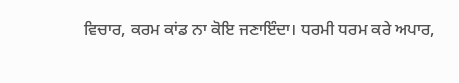ਵਿਚਾਰ, ਕਰਮ ਕਾਂਡ ਨਾ ਕੋਇ ਜਣਾਇੰਦਾ। ਧਰਮੀ ਧਰਮ ਕਰੇ ਅਪਾਰ,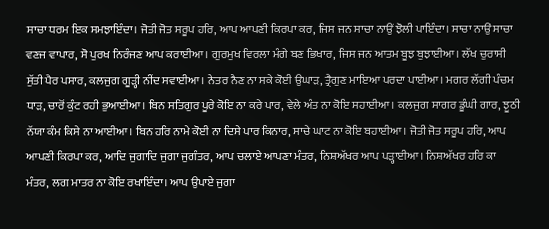ਸਾਚਾ ਧਰਮ ਇਕ ਸਮਝਾਇੰਦਾ। ਜੋਤੀ ਜੋਤ ਸਰੂਪ ਹਰਿ, ਆਪ ਆਪਣੀ ਕਿਰਪਾ ਕਰ, ਜਿਸ ਜਨ ਸਾਚਾ ਨਾਉਂ ਝੋਲੀ ਪਾਇੰਦਾ। ਸਾਚਾ ਨਾਉਂ ਸਾਚਾ ਵਣਜ ਵਾਪਾਰ, ਸੋ ਪੁਰਖ ਨਿਰੰਜਣ ਆਪ ਕਰਾਈਆ। ਗੁਰਮੁਖ ਵਿਰਲਾ ਮੰਗੇ ਬਣ ਭਿਖਾਰ, ਜਿਸ ਜਨ ਆਤਮ ਬੂਝ ਬੁਝਾਈਆ। ਲੱਖ ਚੁਰਾਸੀ ਸੁੱਤੀ ਪੈਰ ਪਸਾਰ, ਕਲਜੁਗ ਗੂੜ੍ਹੀ ਨੀਂਦ ਸਵਾਈਆ। ਨੇਤਰ ਨੈਣ ਨਾ ਸਕੇ ਕੋਈ ਉਘਾੜ, ਤ੍ਰੈਗੁਣ ਮਾਇਆ ਪਰਦਾ ਪਾਈਆ। ਮਗਰ ਲੱਗੀ ਪੰਚਮ ਧਾੜ, ਚਾਰੋਂ ਕੁੰਟ ਰਹੀ ਭੁਆਈਆ। ਬਿਨ ਸਤਿਗੁਰ ਪੂਰੇ ਕੋਇ ਨਾ ਕਰੇ ਪਾਰ, ਵੇਲੇ ਅੰਤ ਨਾ ਕੋਇ ਸਹਾਈਆ। ਕਲਜੁਗ ਸਾਗਰ ਡੂੰਘੀ ਗਾਰ, ਝੂਠੀ ਨੱਯਾ ਕੰਮ ਕਿਸੇ ਨਾ ਆਈਆ। ਬਿਨ ਹਰਿ ਨਾਮੇ ਕੋਈ ਨਾ ਦਿਸੇ ਪਾਰ ਕਿਨਾਰ, ਸਾਚੇ ਘਾਟ ਨਾ ਕੋਇ ਬਹਾਈਆ। ਜੋਤੀ ਜੋਤ ਸਰੂਪ ਹਰਿ, ਆਪ ਆਪਣੀ ਕਿਰਪਾ ਕਰ, ਆਦਿ ਜੁਗਾਦਿ ਜੁਗਾ ਜੁਗੰਤਰ, ਆਪ ਚਲਾਏ ਆਪਣਾ ਮੰਤਰ, ਨਿਸ਼ਅੱਖਰ ਆਪ ਪੜ੍ਹਾਈਆ। ਨਿਸ਼ਅੱਖਰ ਹਰਿ ਕਾ ਮੰਤਰ, ਲਗ ਮਾਤਰ ਨਾ ਕੋਇ ਰਖਾਇੰਦਾ। ਆਪ ਉਪਾਏ ਜੁਗਾ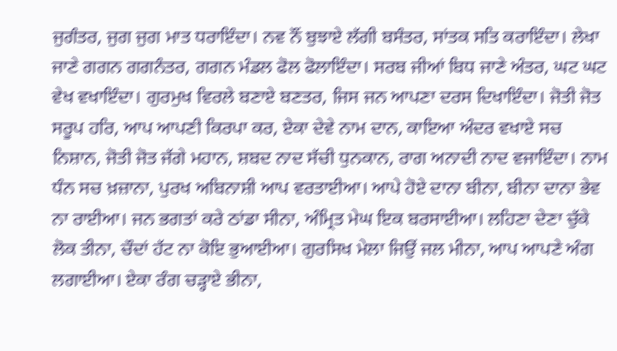ਜੁਗੰਤਰ, ਜੁਗ ਜੁਗ ਮਾਤ ਧਰਾਇੰਦਾ। ਨਵ ਨੌਂ ਬੁਝਾਏ ਲੱਗੀ ਬਸੰਤਰ, ਸਾਂਤਕ ਸਤਿ ਕਰਾਇੰਦਾ। ਲੇਖਾ ਜਾਣੇ ਗਗਨ ਗਗਨੰਤਰ, ਗਗਨ ਮੰਡਲ ਫੋਲ ਫੋਲਾਇੰਦਾ। ਸਰਬ ਜੀਆਂ ਬਿਧ ਜਾਣੇ ਅੰਤਰ, ਘਟ ਘਟ ਵੇਖ ਵਖਾਇੰਦਾ। ਗੁਰਮੁਖ ਵਿਰਲੇ ਬਣਾਏ ਬਣਤਰ, ਜਿਸ ਜਨ ਆਪਣਾ ਦਰਸ ਦਿਖਾਇੰਦਾ। ਜੋਤੀ ਜੋਤ ਸਰੂਪ ਹਰਿ, ਆਪ ਆਪਣੀ ਕਿਰਪਾ ਕਰ, ਏਕਾ ਦੇਵੇ ਨਾਮ ਦਾਨ, ਕਾਇਆ ਅੰਦਰ ਵਖਾਏ ਸਚ ਨਿਸ਼ਾਨ, ਜੋਤੀ ਜੋਤ ਜੱਗੇ ਮਹਾਨ, ਸ਼ਬਦ ਨਾਦ ਸੱਚੀ ਧੁਨਕਾਨ, ਰਾਗ ਅਨਾਦੀ ਨਾਦ ਵਜਾਇੰਦਾ। ਨਾਮ ਧੰਨ ਸਚ ਖ਼ਜ਼ਾਨਾ, ਪੁਰਖ ਅਬਿਨਾਸ਼ੀ ਆਪ ਵਰਤਾਈਆ। ਆਪੇ ਹੋਏ ਦਾਨਾ ਬੀਨਾ, ਬੀਨਾ ਦਾਨਾ ਭੇਵ ਨਾ ਰਾਈਆ। ਜਨ ਭਗਤਾਂ ਕਰੇ ਠਾਂਡਾ ਸੀਨਾ, ਅੰਮ੍ਰਿਤ ਮੇਘ ਇਕ ਬਰਸਾਈਆ। ਲਹਿਣਾ ਦੇਣਾ ਚੁੱਕੇ ਲੋਕ ਤੀਨਾ, ਚੌਦਾਂ ਹੱਟ ਨਾ ਕੋਇ ਭੁਆਈਆ। ਗੁਰਸਿਖ ਮੇਲਾ ਜਿਉਂ ਜਲ ਮੀਨਾ, ਆਪ ਆਪਣੇ ਅੰਗ ਲਗਾਈਆ। ਏਕਾ ਰੰਗ ਚੜ੍ਹਾਏ ਭੀਨਾ,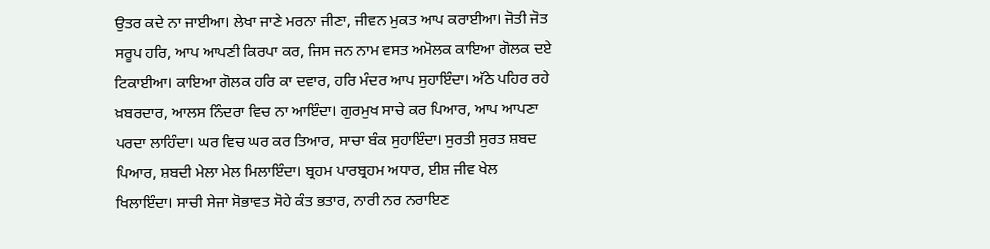ਉਤਰ ਕਦੇ ਨਾ ਜਾਈਆ। ਲੇਖਾ ਜਾਣੇ ਮਰਨਾ ਜੀਣਾ, ਜੀਵਨ ਮੁਕਤ ਆਪ ਕਰਾਈਆ। ਜੋਤੀ ਜੋਤ ਸਰੂਪ ਹਰਿ, ਆਪ ਆਪਣੀ ਕਿਰਪਾ ਕਰ, ਜਿਸ ਜਨ ਨਾਮ ਵਸਤ ਅਮੋਲਕ ਕਾਇਆ ਗੋਲਕ ਦਏ ਟਿਕਾਈਆ। ਕਾਇਆ ਗੋਲਕ ਹਰਿ ਕਾ ਦਵਾਰ, ਹਰਿ ਮੰਦਰ ਆਪ ਸੁਹਾਇੰਦਾ। ਅੱਠੇ ਪਹਿਰ ਰਹੇ ਖ਼ਬਰਦਾਰ, ਆਲਸ ਨਿੰਦਰਾ ਵਿਚ ਨਾ ਆਇੰਦਾ। ਗੁਰਮੁਖ ਸਾਚੇ ਕਰ ਪਿਆਰ, ਆਪ ਆਪਣਾ ਪਰਦਾ ਲਾਹਿੰਦਾ। ਘਰ ਵਿਚ ਘਰ ਕਰ ਤਿਆਰ, ਸਾਚਾ ਬੰਕ ਸੁਹਾਇੰਦਾ। ਸੁਰਤੀ ਸੁਰਤ ਸ਼ਬਦ ਪਿਆਰ, ਸ਼ਬਦੀ ਮੇਲਾ ਮੇਲ ਮਿਲਾਇੰਦਾ। ਬ੍ਰਹਮ ਪਾਰਬ੍ਰਹਮ ਅਧਾਰ, ਈਸ਼ ਜੀਵ ਖੇਲ ਖਿਲਾਇੰਦਾ। ਸਾਚੀ ਸੇਜਾ ਸੋਭਾਵਤ ਸੋਹੇ ਕੰਤ ਭਤਾਰ, ਨਾਰੀ ਨਰ ਨਰਾਇਣ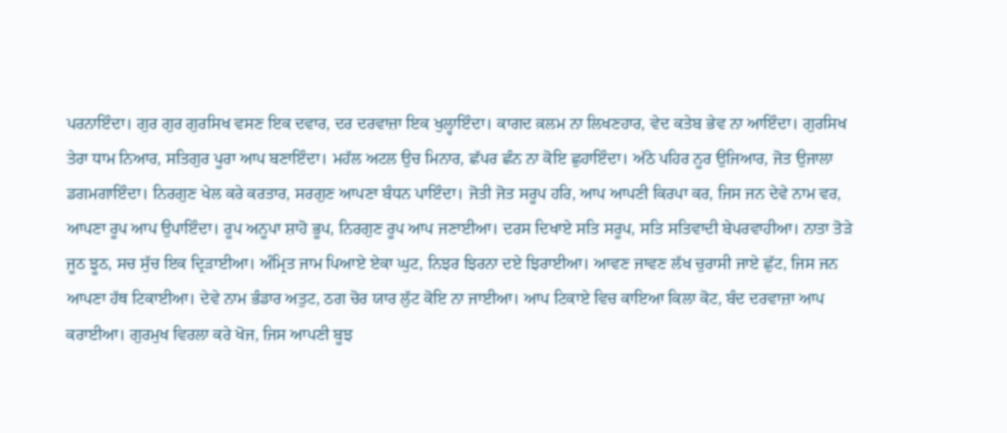ਪਰਨਾਇੰਦਾ। ਗੁਰ ਗੁਰ ਗੁਰਸਿਖ ਵਸਣ ਇਕ ਦਵਾਰ, ਦਰ ਦਰਵਾਜ਼ਾ ਇਕ ਖੁਲ੍ਹਾਇੰਦਾ। ਕਾਗਦ ਕ਼ਲਮ ਨਾ ਲਿਖਣਹਾਰ, ਵੇਦ ਕਤੇਬ ਭੇਵ ਨਾ ਆਇੰਦਾ। ਗੁਰਸਿਖ ਤੇਰਾ ਧਾਮ ਨਿਆਰ, ਸਤਿਗੁਰ ਪੂਰਾ ਆਪ ਬਣਾਇੰਦਾ। ਮਹੱਲ ਅਟਲ ਉਚ ਮਿਨਾਰ, ਛੱਪਰ ਛੰਨ ਨਾ ਕੋਇ ਛੁਹਾਇੰਦਾ। ਅੱਠੇ ਪਹਿਰ ਨੂਰ ਉਜਿਆਰ, ਜੋਤ ਉਜਾਲਾ ਡਗਮਗਾਇੰਦਾ। ਨਿਰਗੁਣ ਖੇਲ ਕਰੇ ਕਰਤਾਰ, ਸਰਗੁਣ ਆਪਣਾ ਬੰਧਨ ਪਾਇੰਦਾ। ਜੋਤੀ ਜੋਤ ਸਰੂਪ ਹਰਿ, ਆਪ ਆਪਣੀ ਕਿਰਪਾ ਕਰ, ਜਿਸ ਜਨ ਦੇਵੇ ਨਾਮ ਵਰ, ਆਪਣਾ ਰੂਪ ਆਪ ਉਪਾਇੰਦਾ। ਰੂਪ ਅਨੂਪਾ ਸ਼ਾਹੋ ਭੂਪ, ਨਿਰਗੁਣ ਰੂਪ ਆਪ ਜਣਾਈਆ। ਦਰਸ ਦਿਖਾਏ ਸਤਿ ਸਰੂਪ, ਸਤਿ ਸਤਿਵਾਦੀ ਬੇਪਰਵਾਹੀਆ। ਨਾਤਾ ਤੋੜੇ ਜੂਠ ਝੂਠ, ਸਚ ਸੁੱਚ ਇਕ ਦ੍ਰਿੜਾਈਆ। ਅੰਮ੍ਰਿਤ ਜਾਮ ਪਿਆਏ ਏਕਾ ਘੁਟ, ਨਿਝਰ ਝਿਰਨਾ ਦਏ ਝਿਰਾਈਆ। ਆਵਣ ਜਾਵਣ ਲੱਖ ਚੁਰਾਸੀ ਜਾਏ ਛੁੱਟ, ਜਿਸ ਜਨ ਆਪਣਾ ਹੱਥ ਟਿਕਾਈਆ। ਦੇਵੇ ਨਾਮ ਭੰਡਾਰ ਅਤੁਟ, ਠਗ ਚੋਰ ਯਾਰ ਲੁੱਟ ਕੋਇ ਨਾ ਜਾਈਆ। ਆਪ ਟਿਕਾਏ ਵਿਚ ਕਾਇਆ ਕਿਲਾ ਕੋਟ, ਬੰਦ ਦਰਵਾਜ਼ਾ ਆਪ ਕਰਾਈਆ। ਗੁਰਮੁਖ ਵਿਰਲਾ ਕਰੇ ਖੋਜ, ਜਿਸ ਆਪਣੀ ਬੂਝ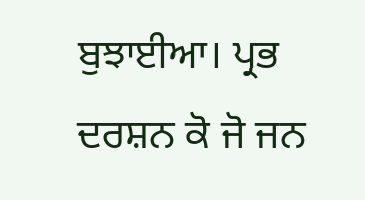ਬੁਝਾਈਆ। ਪ੍ਰਭ ਦਰਸ਼ਨ ਕੋ ਜੋ ਜਨ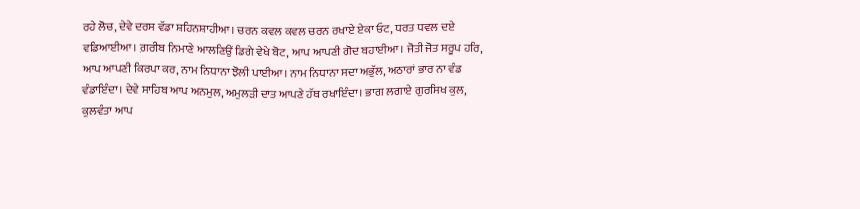ਰਹੇ ਲੋਚ, ਦੇਵੇ ਦਰਸ ਵੱਡਾ ਸ਼ਹਿਨਸ਼ਾਹੀਆ। ਚਰਨ ਕਵਲ ਕਵਲ ਚਰਨ ਰਖਾਏ ਏਕਾ ਓਟ, ਧਰਤ ਧਵਲ ਦਏ ਵਡਿਆਈਆ। ਗ਼ਰੀਬ ਨਿਮਾਣੇ ਆਲਣਿਉਂ ਡਿਗੇ ਵੇਖੇ ਬੋਟ, ਆਪ ਆਪਣੀ ਗੋਦ ਬਹਾਈਆ। ਜੋਤੀ ਜੋਤ ਸਰੂਪ ਹਰਿ, ਆਪ ਆਪਣੀ ਕਿਰਪਾ ਕਰ, ਨਾਮ ਨਿਧਾਨਾ ਝੋਲੀ ਪਾਈਆ। ਨਾਮ ਨਿਧਾਨਾ ਸਦਾ ਅਭੁੱਲ, ਅਠਾਰਾਂ ਭਾਰ ਨਾ ਵੰਡ ਵੰਡਾਇੰਦਾ। ਦੇਵੇ ਸਾਹਿਬ ਆਪ ਅਨਮੁਲ, ਅਮੁਲੜੀ ਦਾਤ ਆਪਣੇ ਹੱਥ ਰਖਾਇੰਦਾ। ਭਾਗ ਲਗਾਏ ਗੁਰਸਿਖ ਕੁਲ, ਕੁਲਵੰਤਾ ਆਪ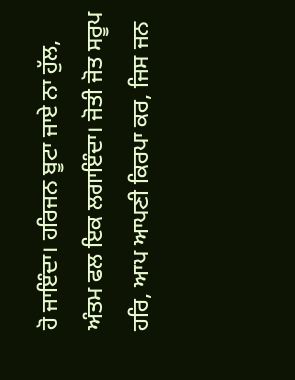ਹੋ ਜਾਇੰਦਾ। ਹਰਿਜਨ ਬੂਟਾ ਜਾਏ ਨਾ ਹੁੱਲ, ਅੰਤਮ ਫਲ ਇਕ ਲਗਾਇੰਦਾ। ਜੋਤੀ ਜੋਤ ਸਰੂਪ ਹਰਿ, ਆਪ ਆਪਣੀ ਕਿਰਪਾ ਕਰ, ਜਿਸ ਜਨ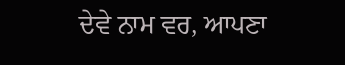ਦੇਵੇ ਨਾਮ ਵਰ, ਆਪਣਾ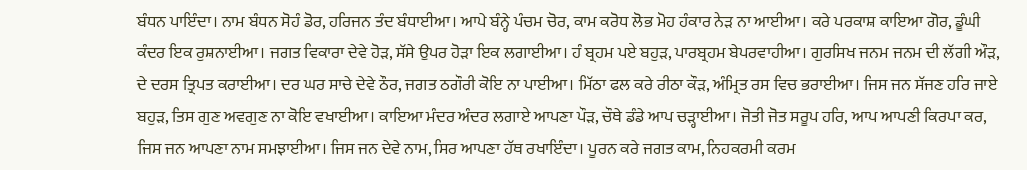ਬੰਧਨ ਪਾਇੰਦਾ। ਨਾਮ ਬੰਧਨ ਸੋਹੰ ਡੋਰ, ਹਰਿਜਨ ਤੰਦ ਬੰਧਾਈਆ। ਆਪੇ ਬੰਨ੍ਹੇ ਪੰਚਮ ਚੋਰ, ਕਾਮ ਕਰੋਧ ਲੋਭ ਮੋਹ ਹੰਕਾਰ ਨੇੜ ਨਾ ਆਈਆ। ਕਰੇ ਪਰਕਾਸ਼ ਕਾਇਆ ਗੋਰ, ਡੂੰਘੀ ਕੰਦਰ ਇਕ ਰੁਸ਼ਨਾਈਆ। ਜਗਤ ਵਿਕਾਰਾ ਦੇਵੇ ਹੋੜ, ਸੱਸੇ ਉਪਰ ਹੋੜਾ ਇਕ ਲਗਾਈਆ। ਹੰ ਬ੍ਰਹਮ ਪਏ ਬਹੁੜ, ਪਾਰਬ੍ਰਹਮ ਬੇਪਰਵਾਹੀਆ। ਗੁਰਸਿਖ ਜਨਮ ਜਨਮ ਦੀ ਲੱਗੀ ਔੜ, ਦੇ ਦਰਸ ਤ੍ਰਿਪਤ ਕਰਾਈਆ। ਦਰ ਘਰ ਸਾਚੇ ਦੇਵੇ ਠੌਰ, ਜਗਤ ਠਗੌਰੀ ਕੋਇ ਨਾ ਪਾਈਆ। ਮਿੱਠਾ ਫਲ ਕਰੇ ਰੀਠਾ ਕੌੜ, ਅੰਮ੍ਰਿਤ ਰਸ ਵਿਚ ਭਰਾਈਆ। ਜਿਸ ਜਨ ਸੱਜਣ ਹਰਿ ਜਾਏ ਬਹੁੜ, ਤਿਸ ਗੁਣ ਅਵਗੁਣ ਨਾ ਕੋਇ ਵਖਾਈਆ। ਕਾਇਆ ਮੰਦਰ ਅੰਦਰ ਲਗਾਏ ਆਪਣਾ ਪੌੜ, ਚੌਥੇ ਡੰਡੇ ਆਪ ਚੜ੍ਹਾਈਆ। ਜੋਤੀ ਜੋਤ ਸਰੂਪ ਹਰਿ, ਆਪ ਆਪਣੀ ਕਿਰਪਾ ਕਰ, ਜਿਸ ਜਨ ਆਪਣਾ ਨਾਮ ਸਮਝਾਈਆ। ਜਿਸ ਜਨ ਦੇਵੇ ਨਾਮ, ਸਿਰ ਆਪਣਾ ਹੱਥ ਰਖਾਇੰਦਾ। ਪੂਰਨ ਕਰੇ ਜਗਤ ਕਾਮ, ਨਿਹਕਰਮੀ ਕਰਮ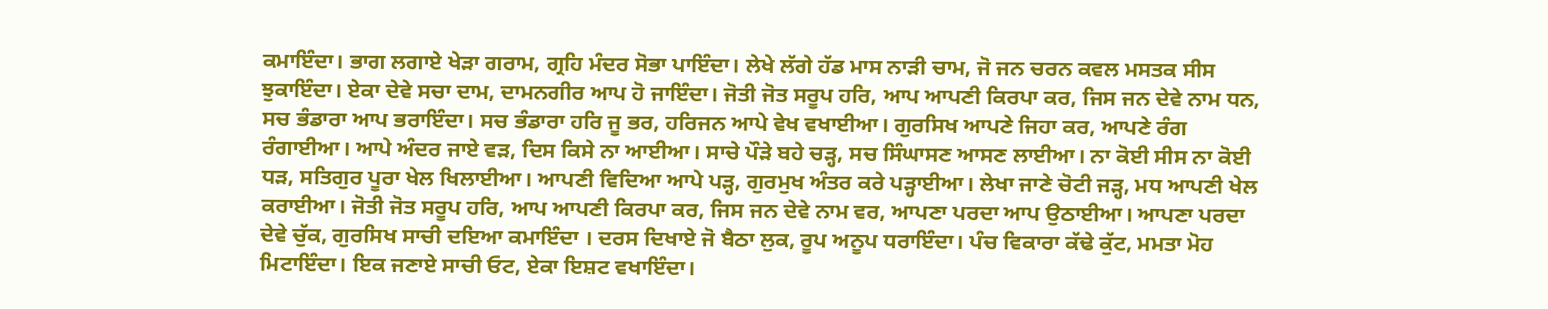ਕਮਾਇੰਦਾ। ਭਾਗ ਲਗਾਏ ਖੇੜਾ ਗਰਾਮ, ਗ੍ਰਹਿ ਮੰਦਰ ਸੋਭਾ ਪਾਇੰਦਾ। ਲੇਖੇ ਲੱਗੇ ਹੱਡ ਮਾਸ ਨਾੜੀ ਚਾਮ, ਜੋ ਜਨ ਚਰਨ ਕਵਲ ਮਸਤਕ ਸੀਸ ਝੁਕਾਇੰਦਾ। ਏਕਾ ਦੇਵੇ ਸਚਾ ਦਾਮ, ਦਾਮਨਗੀਰ ਆਪ ਹੋ ਜਾਇੰਦਾ। ਜੋਤੀ ਜੋਤ ਸਰੂਪ ਹਰਿ, ਆਪ ਆਪਣੀ ਕਿਰਪਾ ਕਰ, ਜਿਸ ਜਨ ਦੇਵੇ ਨਾਮ ਧਨ, ਸਚ ਭੰਡਾਰਾ ਆਪ ਭਰਾਇੰਦਾ। ਸਚ ਭੰਡਾਰਾ ਹਰਿ ਜੂ ਭਰ, ਹਰਿਜਨ ਆਪੇ ਵੇਖ ਵਖਾਈਆ। ਗੁਰਸਿਖ ਆਪਣੇ ਜਿਹਾ ਕਰ, ਆਪਣੇ ਰੰਗ ਰੰਗਾਈਆ। ਆਪੇ ਅੰਦਰ ਜਾਏ ਵੜ, ਦਿਸ ਕਿਸੇ ਨਾ ਆਈਆ। ਸਾਚੇ ਪੌੜੇ ਬਹੇ ਚੜ੍ਹ, ਸਚ ਸਿੰਘਾਸਣ ਆਸਣ ਲਾਈਆ। ਨਾ ਕੋਈ ਸੀਸ ਨਾ ਕੋਈ ਧੜ, ਸਤਿਗੁਰ ਪੂਰਾ ਖੇਲ ਖਿਲਾਈਆ। ਆਪਣੀ ਵਿਦਿਆ ਆਪੇ ਪੜ੍ਹ, ਗੁਰਮੁਖ ਅੰਤਰ ਕਰੇ ਪੜ੍ਹਾਈਆ। ਲੇਖਾ ਜਾਣੇ ਚੋਟੀ ਜੜ੍ਹ, ਮਧ ਆਪਣੀ ਖੇਲ ਕਰਾਈਆ। ਜੋਤੀ ਜੋਤ ਸਰੂਪ ਹਰਿ, ਆਪ ਆਪਣੀ ਕਿਰਪਾ ਕਰ, ਜਿਸ ਜਨ ਦੇਵੇ ਨਾਮ ਵਰ, ਆਪਣਾ ਪਰਦਾ ਆਪ ਉਠਾਈਆ। ਆਪਣਾ ਪਰਦਾ ਦੇਵੇ ਚੁੱਕ, ਗੁਰਸਿਖ ਸਾਚੀ ਦਇਆ ਕਮਾਇੰਦਾ । ਦਰਸ ਦਿਖਾਏ ਜੋ ਬੈਠਾ ਲੁਕ, ਰੂਪ ਅਨੂਪ ਧਰਾਇੰਦਾ। ਪੰਚ ਵਿਕਾਰਾ ਕੱਢੇ ਕੁੱਟ, ਮਮਤਾ ਮੋਹ ਮਿਟਾਇੰਦਾ। ਇਕ ਜਣਾਏ ਸਾਚੀ ਓਟ, ਏਕਾ ਇਸ਼ਟ ਵਖਾਇੰਦਾ।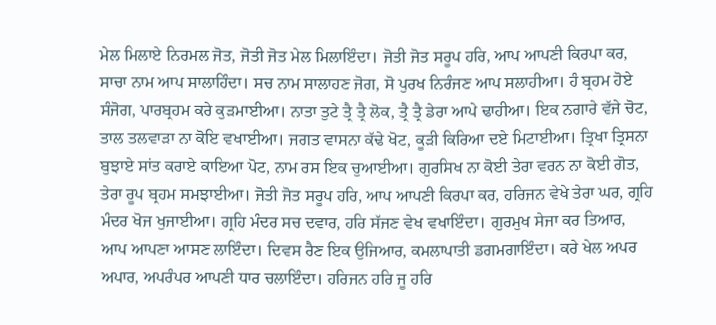ਮੇਲ ਮਿਲਾਏ ਨਿਰਮਲ ਜੋਤ, ਜੋਤੀ ਜੋਤ ਮੇਲ ਮਿਲਾਇੰਦਾ। ਜੋਤੀ ਜੋਤ ਸਰੂਪ ਹਰਿ, ਆਪ ਆਪਣੀ ਕਿਰਪਾ ਕਰ, ਸਾਚਾ ਨਾਮ ਆਪ ਸਾਲਾਹਿੰਦਾ। ਸਚ ਨਾਮ ਸਾਲਾਹਣ ਜੋਗ, ਸੋ ਪੁਰਖ ਨਿਰੰਜਣ ਆਪ ਸਲਾਹੀਆ। ਹੰ ਬ੍ਰਹਮ ਹੋਏ ਸੰਜੋਗ, ਪਾਰਬ੍ਰਹਮ ਕਰੇ ਕੁੜਮਾਈਆ। ਨਾਤਾ ਤੁਟੇ ਤ੍ਰੈ ਤ੍ਰੈ ਲੋਕ, ਤ੍ਰੈ ਤ੍ਰੈ ਡੇਰਾ ਆਪੇ ਢਾਹੀਆ। ਇਕ ਨਗਾਰੇ ਵੱਜੇ ਚੋਟ, ਤਾਲ ਤਲਵਾੜਾ ਨਾ ਕੋਇ ਵਖਾਈਆ। ਜਗਤ ਵਾਸਨਾ ਕੱਢੇ ਖੋਟ, ਕੂੜੀ ਕਿਰਿਆ ਦਏ ਮਿਟਾਈਆ। ਤ੍ਰਿਖਾ ਤ੍ਰਿਸਨਾ ਬੁਝਾਏ ਸਾਂਤ ਕਰਾਏ ਕਾਇਆ ਪੋਟ, ਨਾਮ ਰਸ ਇਕ ਚੁਆਈਆ। ਗੁਰਸਿਖ ਨਾ ਕੋਈ ਤੇਰਾ ਵਰਨ ਨਾ ਕੋਈ ਗੋਤ, ਤੇਰਾ ਰੂਪ ਬ੍ਰਹਮ ਸਮਝਾਈਆ। ਜੋਤੀ ਜੋਤ ਸਰੂਪ ਹਰਿ, ਆਪ ਆਪਣੀ ਕਿਰਪਾ ਕਰ, ਹਰਿਜਨ ਵੇਖੇ ਤੇਰਾ ਘਰ, ਗ੍ਰਹਿ ਮੰਦਰ ਖੋਜ ਖੁਜਾਈਆ। ਗ੍ਰਹਿ ਮੰਦਰ ਸਚ ਦਵਾਰ, ਹਰਿ ਸੱਜਣ ਵੇਖ ਵਖਾਇੰਦਾ। ਗੁਰਮੁਖ ਸੇਜਾ ਕਰ ਤਿਆਰ, ਆਪ ਆਪਣਾ ਆਸਣ ਲਾਇੰਦਾ। ਦਿਵਸ ਰੈਣ ਇਕ ਉਜਿਆਰ, ਕਮਲਾਪਾਤੀ ਡਗਮਗਾਇੰਦਾ। ਕਰੇ ਖੇਲ ਅਪਰ ਅਪਾਰ, ਅਪਰੰਪਰ ਆਪਣੀ ਧਾਰ ਚਲਾਇੰਦਾ। ਹਰਿਜਨ ਹਰਿ ਜੂ ਹਰਿ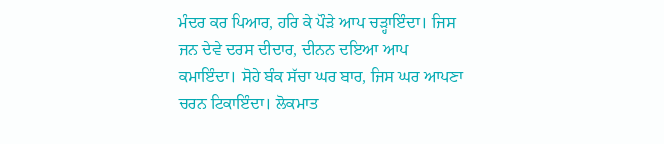ਮੰਦਰ ਕਰ ਪਿਆਰ, ਹਰਿ ਕੇ ਪੌੜੇ ਆਪ ਚੜ੍ਹਾਇੰਦਾ। ਜਿਸ ਜਨ ਦੇਵੇ ਦਰਸ ਦੀਦਾਰ, ਦੀਨਨ ਦਇਆ ਆਪ ਕਮਾਇੰਦਾ। ਸੋਹੇ ਬੰਕ ਸੱਚਾ ਘਰ ਬਾਰ, ਜਿਸ ਘਰ ਆਪਣਾ ਚਰਨ ਟਿਕਾਇੰਦਾ। ਲੋਕਮਾਤ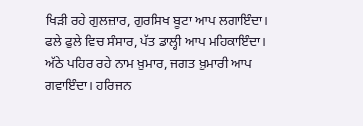ਖਿੜੀ ਰਹੇ ਗੁਲਜ਼ਾਰ, ਗੁਰਸਿਖ ਬੂਟਾ ਆਪ ਲਗਾਇੰਦਾ। ਫਲੇ ਫੁਲੇ ਵਿਚ ਸੰਸਾਰ, ਪੱਤ ਡਾਲ੍ਹੀ ਆਪ ਮਹਿਕਾਇੰਦਾ। ਅੱਠੇ ਪਹਿਰ ਰਹੇ ਨਾਮ ਖ਼ੁਮਾਰ, ਜਗਤ ਖ਼ੁਮਾਰੀ ਆਪ ਗਵਾਇੰਦਾ। ਹਰਿਜਨ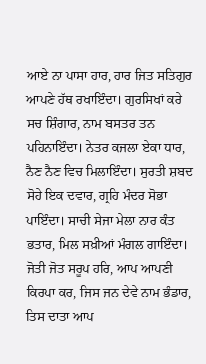ਆਏ ਨਾ ਪਾਸਾ ਹਾਰ, ਹਾਰ ਜਿਤ ਸਤਿਗੁਰ ਆਪਣੇ ਹੱਥ ਰਖਾਇੰਦਾ। ਗੁਰਸਿਖਾਂ ਕਰੇ ਸਚ ਸ਼ਿੰਗਾਰ, ਨਾਮ ਬਸਤਰ ਤਨ ਪਹਿਨਾਇੰਦਾ। ਨੇਤਰ ਕਜਲਾ ਏਕਾ ਧਾਰ, ਨੈਣ ਨੈਣ ਵਿਚ ਮਿਲਾਇੰਦਾ। ਸੁਰਤੀ ਸ਼ਬਦ ਸੋਹੇ ਇਕ ਦਵਾਰ, ਗ੍ਰਹਿ ਮੰਦਰ ਸੋਭਾ ਪਾਇੰਦਾ। ਸਾਚੀ ਸੇਜਾ ਮੇਲਾ ਨਾਰ ਕੰਤ ਭਤਾਰ, ਮਿਲ ਸਖ਼ੀਆਂ ਮੰਗਲ ਗਾਇੰਦਾ। ਜੋਤੀ ਜੋਤ ਸਰੂਪ ਹਰਿ, ਆਪ ਆਪਣੀ ਕਿਰਪਾ ਕਰ, ਜਿਸ ਜਨ ਦੇਵੇ ਨਾਮ ਭੰਡਾਰ, ਤਿਸ ਦਾਤਾ ਆਪ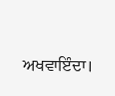ਅਖਵਾਇੰਦਾ।